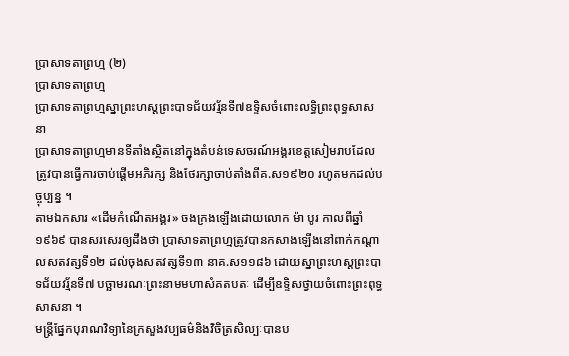ប្រាសាទតាព្រហ្ម (២)
ប្រាសាទតាព្រហ្ម
ប្រាសាទតាព្រហ្មស្នាព្រះហស្ដព្រះបាទជ័យវរ្ម័នទី៧ឧទ្ទិសចំពោះលទ្ធិព្រះពុទ្ធសាសនា
ប្រាសាទតាព្រហ្មមានទីតាំងស្ថិតនៅក្នុងតំបន់ទេសចរណ៍អង្គរខេត្ដសៀមរាបដែលត្រូវបានធ្វើការចាប់ផ្ដើមអភិរក្ស និងថែរក្សាចាប់តាំងពីគ.ស១៩២០ រហូតមកដល់បច្ចុប្បន្ន ។
តាមឯកសារ «ដើមកំណើតអង្គរ» ចងក្រងឡើងដោយលោក ម៉ា បូរ កាលពីឆ្នាំ១៩៦៩ បានសរសេរឲ្យដឹងថា ប្រាសាទតាព្រហ្មត្រូវបានកសាងឡើងនៅពាក់កណ្ដាលសតវត្សទី១២ ដល់ចុងសតវត្សទី១៣ នាគ.ស១១៨៦ ដោយស្នាព្រះហស្ដព្រះបាទជ័យវរ្ម័នទី៧ បច្ឆាមរណៈព្រះនាមមហាសំគតបតៈ ដើម្បីឧទ្ទិសថ្វាយចំពោះព្រះពុទ្ធសាសនា ។
មន្ដ្រីផ្នែកបុរាណវិទ្យានៃក្រសួងវប្បធម៌និងវិចិត្រសិល្បៈបានប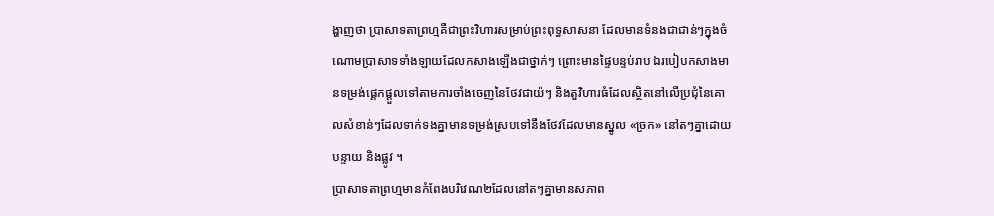ង្ហាញថា ប្រាសាទតាព្រហ្មគឺជាព្រះវិហារសម្រាប់ព្រះពុទ្ធសាសនា ដែលមានទំនងជាជាន់ៗក្នុងចំណោមប្រាសាទទាំងឡាយដែលកសាងឡើងជាថ្នាក់ៗ ព្រោះមានផ្ទៃបន្ទប់រាប ឯរបៀបកសាងមានទម្រង់ផ្ដេកផ្ដួលទៅតាមការចាំងចេញនៃថែវជាយ៉ៗ និងតួវិហារធំដែលស្ថិតនៅលើប្រជុំនៃគោលសំខាន់ៗដែលទាក់ទងគ្នាមានទម្រង់ស្របទៅនឹងថែវដែលមានស្នូល «ច្រក» នៅតៗគ្នាដោយបន្ទាយ និងផ្លូវ ។
ប្រាសាទតាព្រហ្មមានកំពែងបរិវេណ២ដែលនៅតៗគ្នាមានសភាព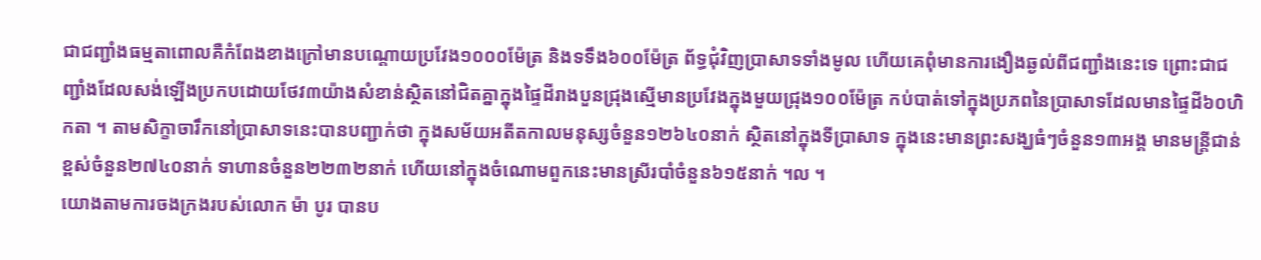ជាជញ្ជាំងធម្មតាពោលគឺកំពែងខាងក្រៅមានបណ្ដោយប្រវែង១០០០ម៉ែត្រ និងទទឹង៦០០ម៉ែត្រ ព័ទ្ធជុំវិញប្រាសាទទាំងមូល ហើយគេពុំមានការងឿងឆ្ងល់ពីជញ្ជាំងនេះទេ ព្រោះជាជញ្ជាំងដែលសង់ឡើងប្រកបដោយថែវ៣យ៉ាងសំខាន់ស្ថិតនៅជិតគ្នាក្នុងផ្ទៃដីរាងបួនជ្រុងស្មើមានប្រវែងក្នុងមួយជ្រុង១០០ម៉ែត្រ កប់បាត់ទៅក្នុងប្រភពនៃប្រាសាទដែលមានផ្ទៃដី៦០ហិកតា ។ តាមសិក្ខាចារឹកនៅប្រាសាទនេះបានបញ្ជាក់ថា ក្នុងសម័យអតីតកាលមនុស្សចំនួន១២៦៤០នាក់ ស្ថិតនៅក្នុងទីប្រាសាទ ក្នុងនេះមានព្រះសង្ឃធំៗចំនួន១៣អង្គ មានមន្ដ្រីជាន់ខ្ពស់ចំនួន២៧៤០នាក់ ទាហានចំនួន២២៣២នាក់ ហើយនៅក្នុងចំណោមពួកនេះមានស្រីរបាំចំនួន៦១៥នាក់ ។ល ។
យោងតាមការចងក្រងរបស់លោក ម៉ា បូរ បានប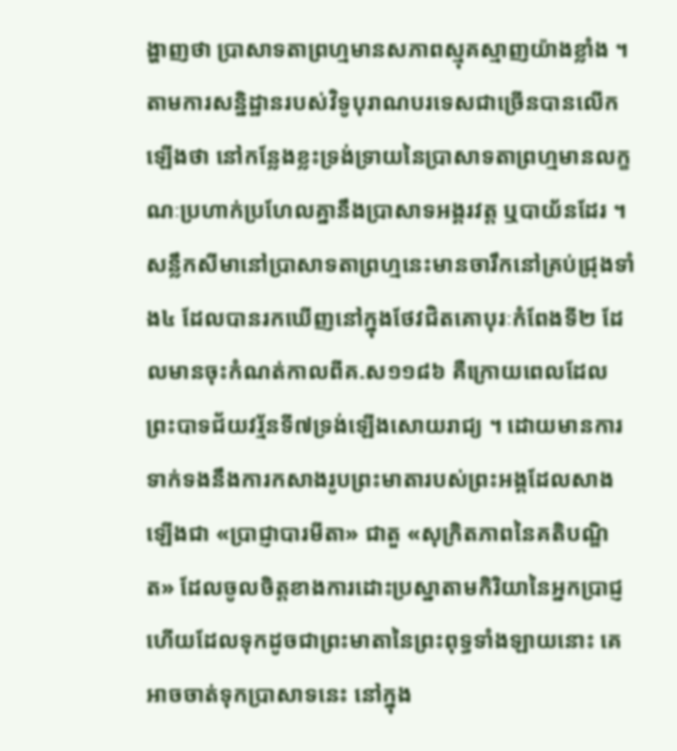ង្ហាញថា ប្រាសាទតាព្រហ្មមានសភាពស្មុគស្មាញយ៉ាងខ្លាំង ។ តាមការសន្និដ្ឋានរបស់វិទូបុរាណបរទេសជាច្រើនបានលើកឡើងថា នៅកន្លែងខ្លះទ្រង់ទ្រាយនៃប្រាសាទតាព្រហ្មមានលក្ខណៈប្រហាក់ប្រហែលគ្នានឹងប្រាសាទអង្គរវត្ដ ឬបាយ័នដែរ ។ សន្លឹកសីមានៅប្រាសាទតាព្រហ្មនេះមានចារឹកនៅគ្រប់ជ្រុងទាំង៤ ដែលបានរកឃើញនៅក្នុងថែវជិតគោបុរៈកំពែងទី២ ដែលមានចុះកំណត់កាលពីគ.ស១១៨៦ គឺក្រោយពេលដែលព្រះបាទជ័យវរ្ម័នទី៧ទ្រង់ឡើងសោយរាជ្យ ។ ដោយមានការទាក់ទងនឹងការកសាងរូបព្រះមាតារបស់ព្រះអង្គដែលសាងឡើងជា «ប្រាជ្ញាបារមីតា» ជាតួ «សុក្រិតភាពនៃគតិបណ្ឌិត» ដែលចូលចិត្ដខាងការដោះប្រស្នាតាមកិរិយានៃអ្នកប្រាជ្ញ ហើយដែលទុកដូចជាព្រះមាតានៃព្រះពុទ្ធទាំងឡាយនោះ គេអាចចាត់ទុកប្រាសាទនេះ នៅក្នុង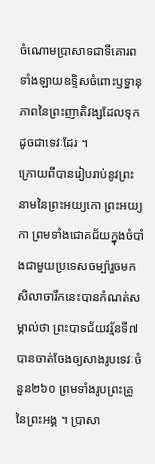ចំណោមប្រាសាទជាទីគោរពទាំងឡាយឧទ្ទិសចំពោះឫទ្ធានុភាពនៃព្រះញាតិវង្សដែលទុកដូចជាទេវៈដែរ ។
ក្រោយពីបានរៀបរាប់នូវព្រះនាមនៃព្រះអយ្យកោ ព្រះអយ្យកា ព្រមទាំងជោគជ័យក្នុងចំបាំងជាមួយប្រទេសចម្ប៉ារួចមក សិលាចារឹកនេះបានកំណត់សម្គាល់ថា ព្រះបាទជ័យវរ្ម័នទី៧ បានចាត់ចែងឲ្យសាងរូបទេវៈចំនួន២៦០ ព្រមទាំងរូបព្រះគ្រូនៃព្រះអង្គ ។ ប្រាសា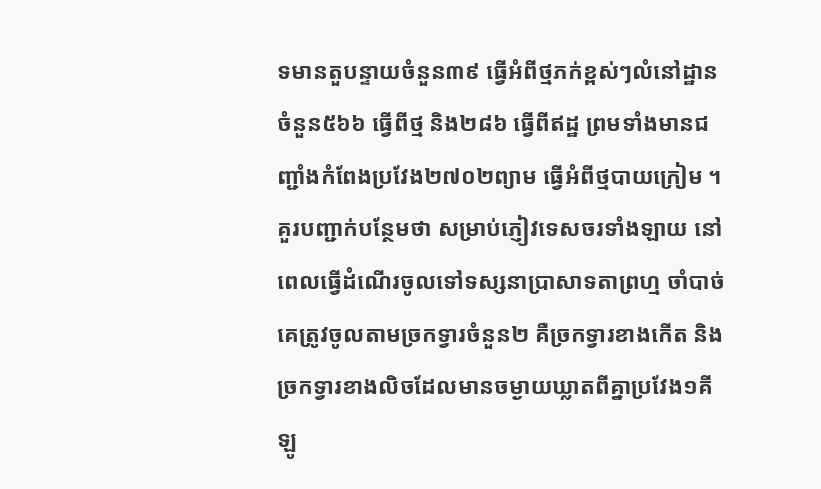ទមានតួបន្ទាយចំនួន៣៩ ធ្វើអំពីថ្មភក់ខ្ពស់ៗលំនៅដ្ឋានចំនួន៥៦៦ ធ្វើពីថ្ម និង២៨៦ ធ្វើពីឥដ្ឋ ព្រមទាំងមានជញ្ជាំងកំពែងប្រវែង២៧០២ព្យាម ធ្វើអំពីថ្មបាយក្រៀម ។
គួរបញ្ជាក់បន្ថែមថា សម្រាប់ភ្ញៀវទេសចរទាំងឡាយ នៅពេលធើ្វដំណើរចូលទៅទស្សនាប្រាសាទតាព្រហ្ម ចាំបាច់គេត្រូវចូលតាមច្រកទ្វារចំនួន២ គឺច្រកទ្វារខាងកើត និងច្រកទ្វារខាងលិចដែលមានចម្ងាយឃ្លាតពីគ្នាប្រវែង១គីឡូ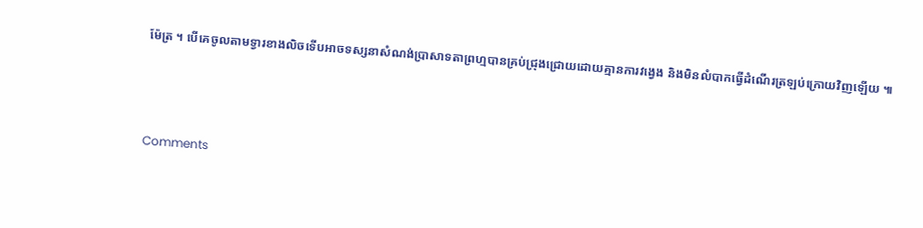ម៉ែត្រ ។ បើគេចូលតាមទ្វារខាងលិចទើបអាចទស្សនាសំណង់ប្រាសាទតាព្រហ្មបានគ្រប់ជ្រុងជ្រោយដោយគ្មានការវង្វេង និងមិនលំបាកធ្វើដំណើរត្រឡប់ក្រោយវិញឡើយ ៕



Comments